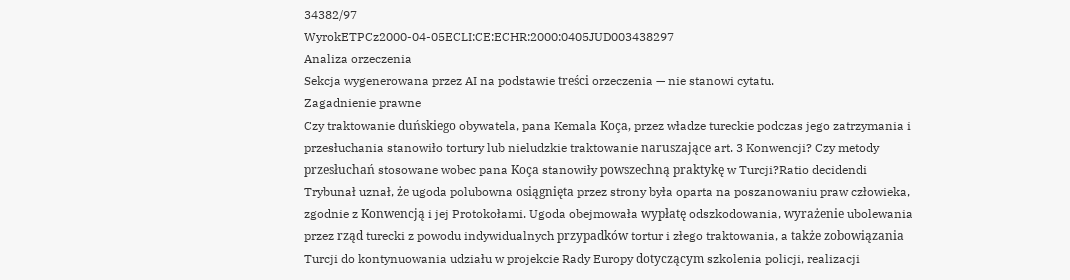34382/97
WyrokETPCz2000-04-05ECLI:CE:ECHR:2000:0405JUD003438297
Analiza orzeczenia
Sekcja wygenerowana przez AI na podstawie treści orzeczenia — nie stanowi cytatu.
Zagadnienie prawne
Czy traktowanie duńskiego obywatela, pana Kemala Koça, przez władze tureckie podczas jego zatrzymania i przesłuchania stanowiło tortury lub nieludzkie traktowanie naruszające art. 3 Konwencji? Czy metody przesłuchań stosowane wobec pana Koça stanowiły powszechną praktykę w Turcji?Ratio decidendi
Trybunał uznał, że ugoda polubowna osiągnięta przez strony była oparta na poszanowaniu praw człowieka, zgodnie z Konwencją i jej Protokołami. Ugoda obejmowała wypłatę odszkodowania, wyrażenie ubolewania przez rząd turecki z powodu indywidualnych przypadków tortur i złego traktowania, a także zobowiązania Turcji do kontynuowania udziału w projekcie Rady Europy dotyczącym szkolenia policji, realizacji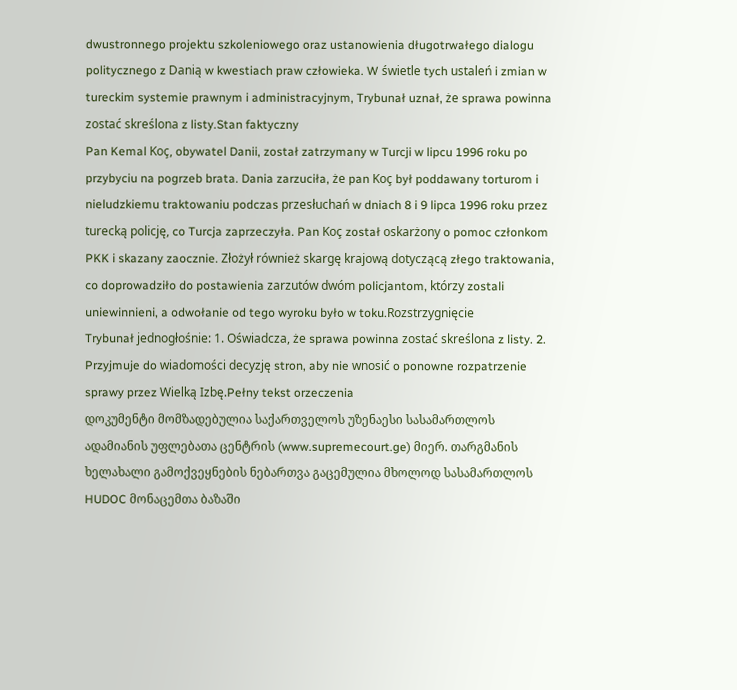dwustronnego projektu szkoleniowego oraz ustanowienia długotrwałego dialogu politycznego z Danią w kwestiach praw człowieka. W świetle tych ustaleń i zmian w tureckim systemie prawnym i administracyjnym, Trybunał uznał, że sprawa powinna zostać skreślona z listy.Stan faktyczny
Pan Kemal Koç, obywatel Danii, został zatrzymany w Turcji w lipcu 1996 roku po przybyciu na pogrzeb brata. Dania zarzuciła, że pan Koç był poddawany torturom i nieludzkiemu traktowaniu podczas przesłuchań w dniach 8 i 9 lipca 1996 roku przez turecką policję, co Turcja zaprzeczyła. Pan Koç został oskarżony o pomoc członkom PKK i skazany zaocznie. Złożył również skargę krajową dotyczącą złego traktowania, co doprowadziło do postawienia zarzutów dwóm policjantom, którzy zostali uniewinnieni, a odwołanie od tego wyroku było w toku.Rozstrzygnięcie
Trybunał jednogłośnie: 1. Oświadcza, że sprawa powinna zostać skreślona z listy. 2. Przyjmuje do wiadomości decyzję stron, aby nie wnosić o ponowne rozpatrzenie sprawy przez Wielką Izbę.Pełny tekst orzeczenia
დოკუმენტი მომზადებულია საქართველოს უზენაესი სასამართლოს ადამიანის უფლებათა ცენტრის (www.supremecourt.ge) მიერ. თარგმანის ხელახალი გამოქვეყნების ნებართვა გაცემულია მხოლოდ სასამართლოს HUDOC მონაცემთა ბაზაში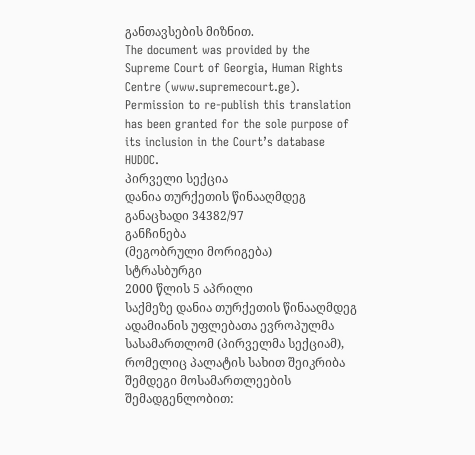განთავსების მიზნით.
The document was provided by the Supreme Court of Georgia, Human Rights Centre (www.supremecourt.ge). Permission to re-publish this translation has been granted for the sole purpose of its inclusion in the Court’s database HUDOC.
პირველი სექცია
დანია თურქეთის წინააღმდეგ
განაცხადი 34382/97
განჩინება
(მეგობრული მორიგება)
სტრასბურგი
2000 წლის 5 აპრილი
საქმეზე დანია თურქეთის წინააღმდეგ
ადამიანის უფლებათა ევროპულმა სასამართლომ (პირველმა სექციამ), რომელიც პალატის სახით შეიკრიბა შემდეგი მოსამართლეების შემადგენლობით: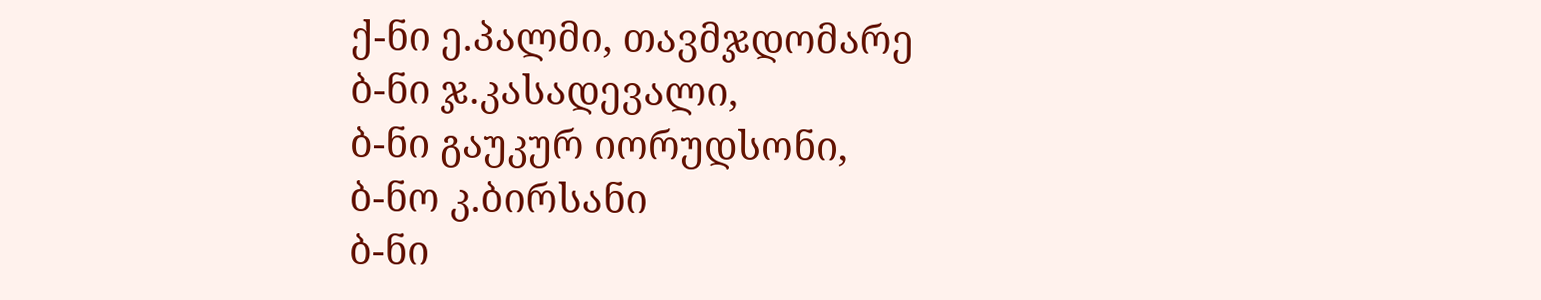ქ-ნი ე.პალმი, თავმჯდომარე
ბ-ნი ჯ.კასადევალი,
ბ-ნი გაუკურ იორუდსონი,
ბ-ნო კ.ბირსანი
ბ-ნი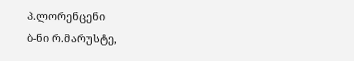პ.ლორენცენი
ბ-ნი რ.მარუსტე,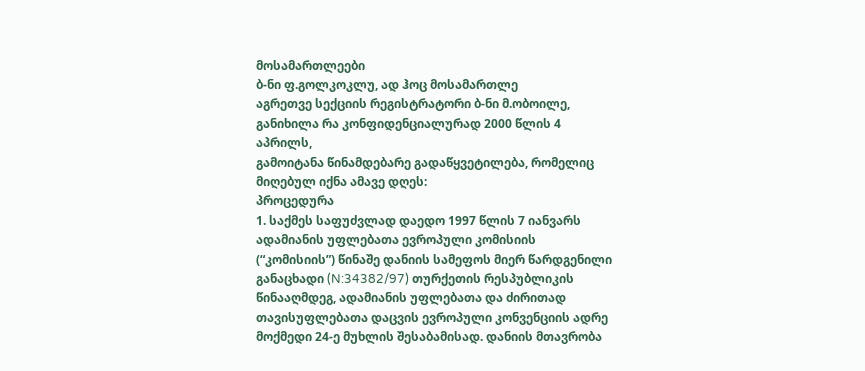მოსამართლეები
ბ-ნი ფ.გოლკოკლუ, ად ჰოც მოსამართლე
აგრეთვე სექციის რეგისტრატორი ბ-ნი მ.ობოილე,
განიხილა რა კონფიდენციალურად 2000 წლის 4 აპრილს,
გამოიტანა წინამდებარე გადაწყვეტილება, რომელიც მიღებულ იქნა ამავე დღეს:
პროცედურა
1. საქმეს საფუძვლად დაედო 1997 წლის 7 იანვარს ადამიანის უფლებათა ევროპული კომისიის (“კომისიის”) წინაშე დანიის სამეფოს მიერ წარდგენილი განაცხადი (N:34382/97) თურქეთის რესპუბლიკის წინააღმდეგ, ადამიანის უფლებათა და ძირითად თავისუფლებათა დაცვის ევროპული კონვენციის ადრე მოქმედი 24-ე მუხლის შესაბამისად. დანიის მთავრობა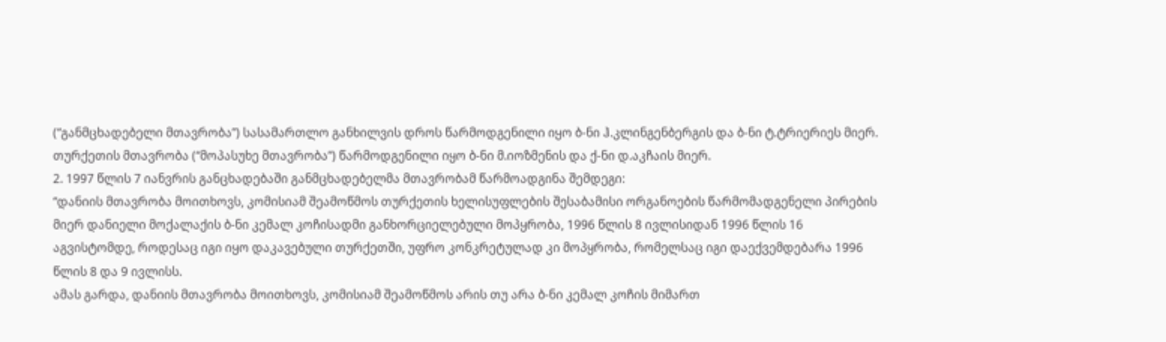(“განმცხადებელი მთავრობა”) სასამართლო განხილვის დროს წარმოდგენილი იყო ბ-ნი ჰ.კლინგენბერგის და ბ-ნი ტ.ტრიერიეს მიერ. თურქეთის მთავრობა (“მოპასუხე მთავრობა”) წარმოდგენილი იყო ბ-ნი მ.იოზმენის და ქ-ნი დ.აკჩაის მიერ.
2. 1997 წლის 7 იანვრის განცხადებაში განმცხადებელმა მთავრობამ წარმოადგინა შემდეგი:
“დანიის მთავრობა მოითხოვს, კომისიამ შეამოწმოს თურქეთის ხელისუფლების შესაბამისი ორგანოების წარმომადგენელი პირების მიერ დანიელი მოქალაქის ბ-ნი კემალ კოჩისადმი განხორციელებული მოპყრობა, 1996 წლის 8 ივლისიდან 1996 წლის 16 აგვისტომდე, როდესაც იგი იყო დაკავებული თურქეთში, უფრო კონკრეტულად კი მოპყრობა, რომელსაც იგი დაექვემდებარა 1996 წლის 8 და 9 ივლისს.
ამას გარდა, დანიის მთავრობა მოითხოვს, კომისიამ შეამოწმოს არის თუ არა ბ-ნი კემალ კოჩის მიმართ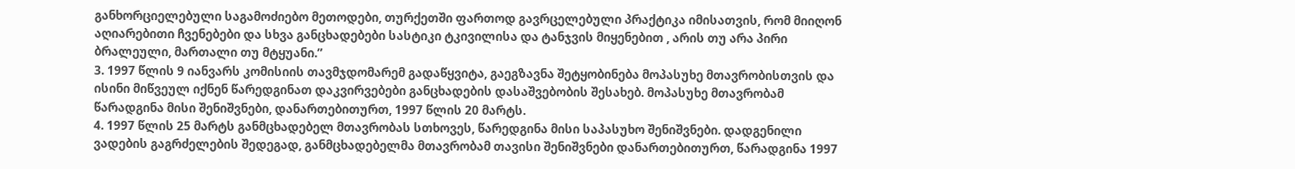განხორციელებული საგამოძიებო მეთოდები, თურქეთში ფართოდ გავრცელებული პრაქტიკა იმისათვის, რომ მიიღონ აღიარებითი ჩვენებები და სხვა განცხადებები სასტიკი ტკივილისა და ტანჯვის მიყენებით , არის თუ არა პირი ბრალეული, მართალი თუ მტყუანი.”
3. 1997 წლის 9 იანვარს კომისიის თავმჯდომარემ გადაწყვიტა, გაეგზავნა შეტყობინება მოპასუხე მთავრობისთვის და ისინი მიწვეულ იქნენ წარედგინათ დაკვირვებები განცხადების დასაშვებობის შესახებ. მოპასუხე მთავრობამ წარადგინა მისი შენიშვნები, დანართებითურთ, 1997 წლის 20 მარტს.
4. 1997 წლის 25 მარტს განმცხადებელ მთავრობას სთხოვეს, წარედგინა მისი საპასუხო შენიშვნები. დადგენილი ვადების გაგრძელების შედეგად, განმცხადებელმა მთავრობამ თავისი შენიშვნები დანართებითურთ, წარადგინა 1997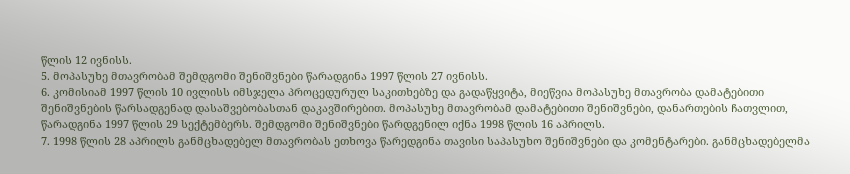წლის 12 ივნისს.
5. მოპასუხე მთავრობამ შემდგომი შენიშვნები წარადგინა 1997 წლის 27 ივნისს.
6. კომისიამ 1997 წლის 10 ივლისს იმსჯელა პროცედურულ საკითხებზე და გადაწყვიტა, მიეწვია მოპასუხე მთავრობა დამატებითი შენიშვნების წარსადგენად დასაშვებობასთან დაკავშირებით. მოპასუხე მთავრობამ დამატებითი შენიშვნები, დანართების ჩათვლით, წარადგინა 1997 წლის 29 სექტემბერს. შემდგომი შენიშვნები წარდგენილ იქნა 1998 წლის 16 აპრილს.
7. 1998 წლის 28 აპრილს განმცხადებელ მთავრობას ეთხოვა წარედგინა თავისი საპასუხო შენიშვნები და კომენტარები. განმცხადებელმა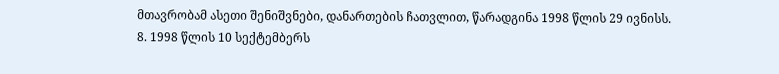მთავრობამ ასეთი შენიშვნები, დანართების ჩათვლით, წარადგინა 1998 წლის 29 ივნისს.
8. 1998 წლის 10 სექტემბერს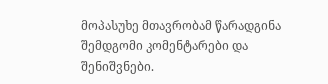მოპასუხე მთავრობამ წარადგინა შემდგომი კომენტარები და შენიშვნები.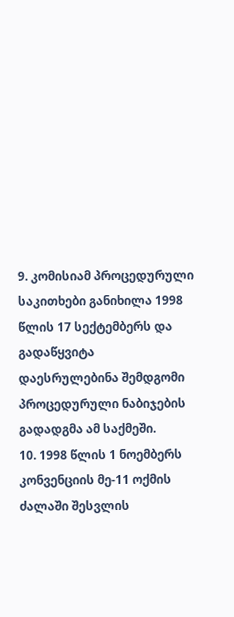9. კომისიამ პროცედურული საკითხები განიხილა 1998 წლის 17 სექტემბერს და გადაწყვიტა დაესრულებინა შემდგომი პროცედურული ნაბიჯების გადადგმა ამ საქმეში.
10. 1998 წლის 1 ნოემბერს კონვენციის მე-11 ოქმის ძალაში შესვლის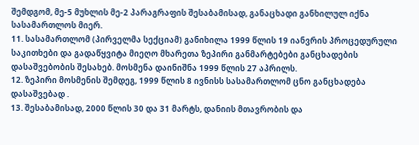შემდგომ, მე-5 მუხლის მე-2 პარაგრაფის შესაბამისად, განაცხადი განხილულ იქნა სასამართლოს მიერ.
11. სასამართლომ (პირველმა სექციამ) განიხილა 1999 წლის 19 იანვრის პროცედურული საკითხები და გადაწყვიტა მიეღო მხარეთა ზეპირი განმარტებები განცხადების დასაშვებობის შესახებ. მოსმენა დაინიშნა 1999 წლის 27 აპრილს.
12. ზეპირი მოსმენის შემდეგ, 1999 წლის 8 ივნისს სასამართლომ ცნო განცხადება დასაშვებად .
13. შესაბამისად, 2000 წლის 30 და 31 მარტს, დანიის მთავრობის და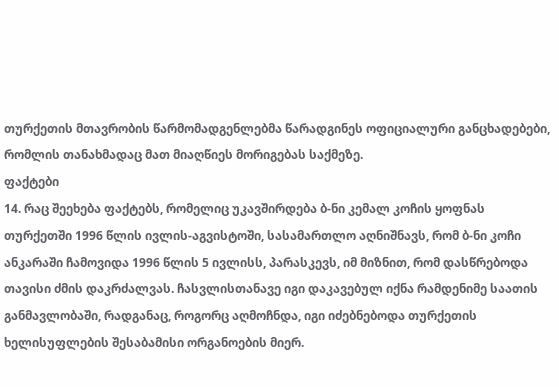თურქეთის მთავრობის წარმომადგენლებმა წარადგინეს ოფიციალური განცხადებები, რომლის თანახმადაც მათ მიაღწიეს მორიგებას საქმეზე.
ფაქტები
14. რაც შეეხება ფაქტებს, რომელიც უკავშირდება ბ-ნი კემალ კოჩის ყოფნას თურქეთში 1996 წლის ივლის-აგვისტოში, სასამართლო აღნიშნავს, რომ ბ-ნი კოჩი ანკარაში ჩამოვიდა 1996 წლის 5 ივლისს, პარასკევს, იმ მიზნით, რომ დასწრებოდა თავისი ძმის დაკრძალვას. ჩასვლისთანავე იგი დაკავებულ იქნა რამდენიმე საათის განმავლობაში, რადგანაც, როგორც აღმოჩნდა, იგი იძებნებოდა თურქეთის ხელისუფლების შესაბამისი ორგანოების მიერ.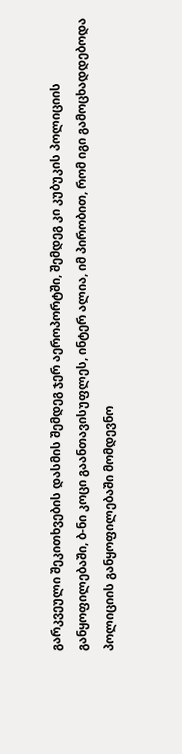გარკვეული შეკითხვების დასმის შემდეგ ჯერ აეროპორტში, შემდეგ კი კუბუკის პოლიციის განყოფილებაში, ბ-ნი კოცი გაანთავისუფლეს, ინტერ ალია, იმ პირობით, რომ იგი გამოცხადდებოდა პოლიციის განყოფილებაში მომდევნო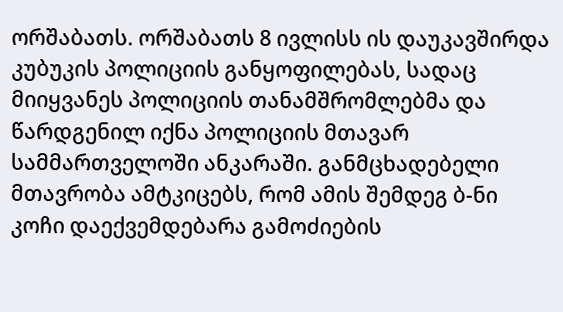ორშაბათს. ორშაბათს 8 ივლისს ის დაუკავშირდა კუბუკის პოლიციის განყოფილებას, სადაც მიიყვანეს პოლიციის თანამშრომლებმა და წარდგენილ იქნა პოლიციის მთავარ სამმართველოში ანკარაში. განმცხადებელი მთავრობა ამტკიცებს, რომ ამის შემდეგ ბ-ნი კოჩი დაექვემდებარა გამოძიების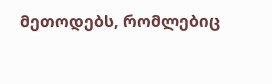მეთოდებს, რომლებიც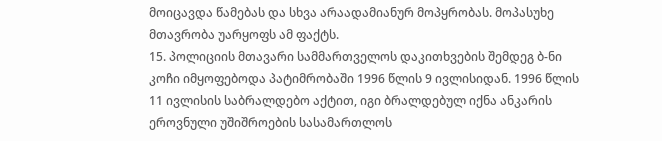მოიცავდა წამებას და სხვა არაადამიანურ მოპყრობას. მოპასუხე მთავრობა უარყოფს ამ ფაქტს.
15. პოლიციის მთავარი სამმართველოს დაკითხვების შემდეგ ბ-ნი კოჩი იმყოფებოდა პატიმრობაში 1996 წლის 9 ივლისიდან. 1996 წლის 11 ივლისის საბრალდებო აქტით, იგი ბრალდებულ იქნა ანკარის ეროვნული უშიშროების სასამართლოს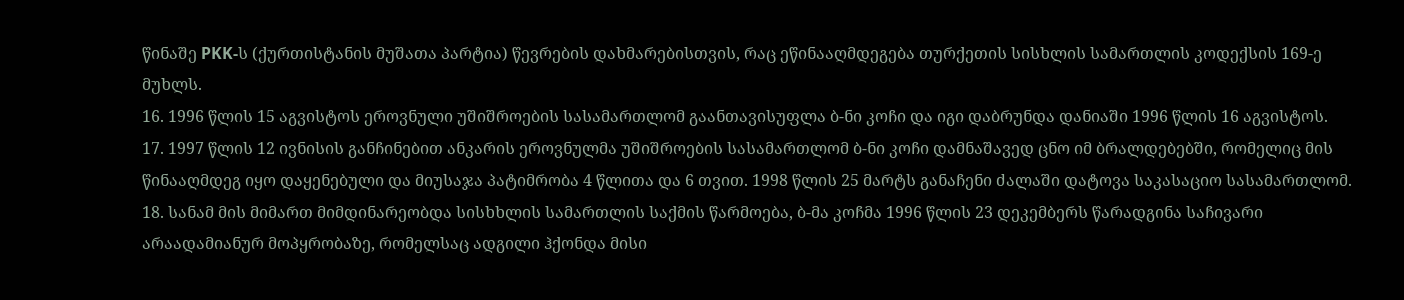წინაშე PKK-ს (ქურთისტანის მუშათა პარტია) წევრების დახმარებისთვის, რაც ეწინააღმდეგება თურქეთის სისხლის სამართლის კოდექსის 169-ე მუხლს.
16. 1996 წლის 15 აგვისტოს ეროვნული უშიშროების სასამართლომ გაანთავისუფლა ბ-ნი კოჩი და იგი დაბრუნდა დანიაში 1996 წლის 16 აგვისტოს.
17. 1997 წლის 12 ივნისის განჩინებით ანკარის ეროვნულმა უშიშროების სასამართლომ ბ-ნი კოჩი დამნაშავედ ცნო იმ ბრალდებებში, რომელიც მის წინააღმდეგ იყო დაყენებული და მიუსაჯა პატიმრობა 4 წლითა და 6 თვით. 1998 წლის 25 მარტს განაჩენი ძალაში დატოვა საკასაციო სასამართლომ.
18. სანამ მის მიმართ მიმდინარეობდა სისხხლის სამართლის საქმის წარმოება, ბ-მა კოჩმა 1996 წლის 23 დეკემბერს წარადგინა საჩივარი არაადამიანურ მოპყრობაზე, რომელსაც ადგილი ჰქონდა მისი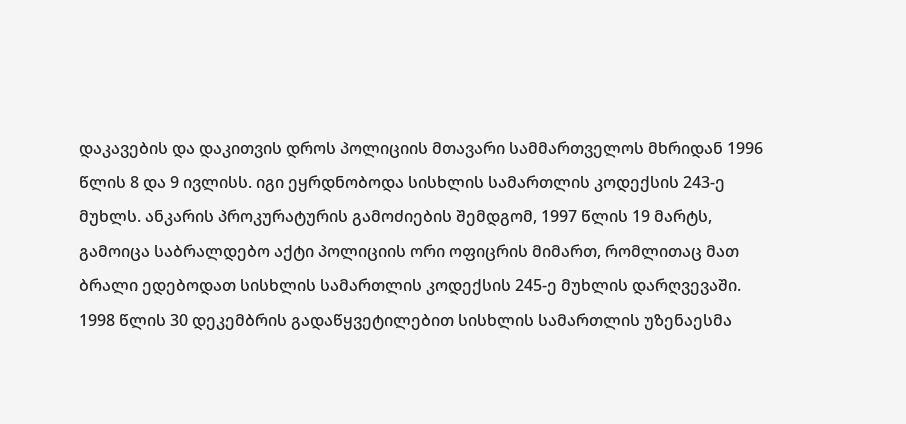დაკავების და დაკითვის დროს პოლიციის მთავარი სამმართველოს მხრიდან 1996 წლის 8 და 9 ივლისს. იგი ეყრდნობოდა სისხლის სამართლის კოდექსის 243-ე მუხლს. ანკარის პროკურატურის გამოძიების შემდგომ, 1997 წლის 19 მარტს, გამოიცა საბრალდებო აქტი პოლიციის ორი ოფიცრის მიმართ, რომლითაც მათ ბრალი ედებოდათ სისხლის სამართლის კოდექსის 245-ე მუხლის დარღვევაში. 1998 წლის 30 დეკემბრის გადაწყვეტილებით სისხლის სამართლის უზენაესმა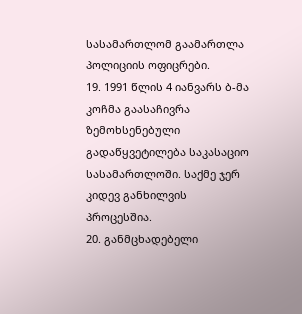სასამართლომ გაამართლა პოლიციის ოფიცრები.
19. 1991 წლის 4 იანვარს ბ-მა კოჩმა გაასაჩივრა ზემოხსენებული გადაწყვეტილება საკასაციო სასამართლოში. საქმე ჯერ კიდევ განხილვის პროცესშია.
20. განმცხადებელი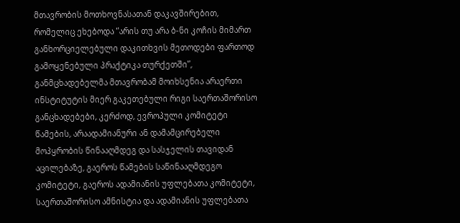მთავრობის მოთხოვნასათან დაკავშირებით, რომელიც ეხებოდა “არის თუ არა ბ-ნი კოჩის მიმართ განხორციელებული დაკითხვის მეთოდები ფართოდ გამოყენებული პრაქტიკა თურქეთში”, განმცხადებელმა მთავრობამ მოიხსენია არაერთი ინსტიტუტის მიერ გაკეთებული რიგი საერთაშორისო განცხადებები, კერძოდ, ევროპული კომიტეტი წამების, არაადამიანური ან დამამცირებელი მოპყრობის წინააღმდეგ და სასჯელის თავიდან აცილებაზე, გაეროს წამების საწინააღმდეგო კომიტეტი, გაეროს ადამიანის უფლებათა კომიტეტი, საერთაშორისო ამნისტია და ადამიანის უფლებათა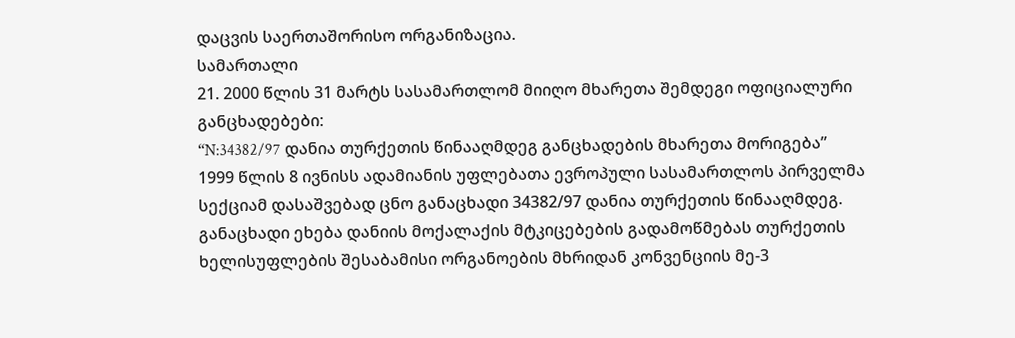დაცვის საერთაშორისო ორგანიზაცია.
სამართალი
21. 2000 წლის 31 მარტს სასამართლომ მიიღო მხარეთა შემდეგი ოფიციალური განცხადებები:
“N:34382/97 დანია თურქეთის წინააღმდეგ განცხადების მხარეთა მორიგება”
1999 წლის 8 ივნისს ადამიანის უფლებათა ევროპული სასამართლოს პირველმა სექციამ დასაშვებად ცნო განაცხადი 34382/97 დანია თურქეთის წინააღმდეგ. განაცხადი ეხება დანიის მოქალაქის მტკიცებების გადამოწმებას თურქეთის ხელისუფლების შესაბამისი ორგანოების მხრიდან კონვენციის მე-3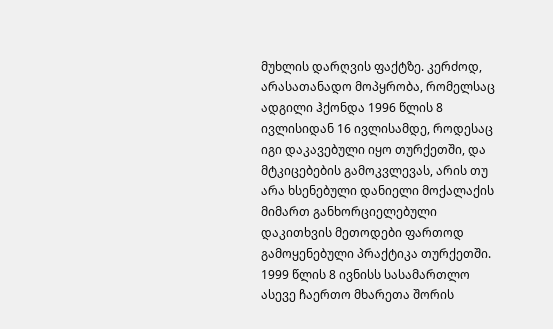მუხლის დარღვის ფაქტზე. კერძოდ, არასათანადო მოპყრობა, რომელსაც ადგილი ჰქონდა 1996 წლის 8 ივლისიდან 16 ივლისამდე, როდესაც იგი დაკავებული იყო თურქეთში, და მტკიცებების გამოკვლევას, არის თუ არა ხსენებული დანიელი მოქალაქის მიმართ განხორციელებული დაკითხვის მეთოდები ფართოდ გამოყენებული პრაქტიკა თურქეთში.
1999 წლის 8 ივნისს სასამართლო ასევე ჩაერთო მხარეთა შორის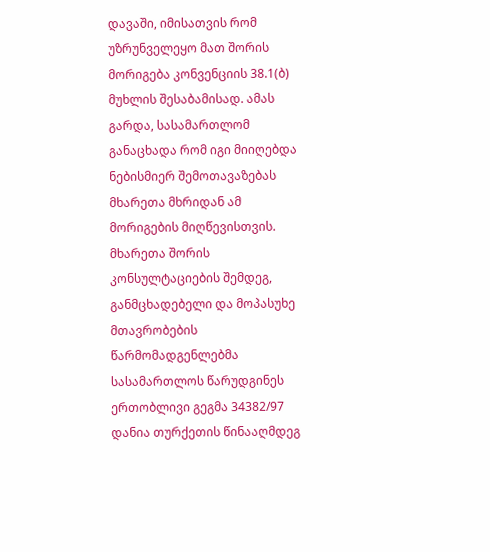დავაში, იმისათვის რომ უზრუნველეყო მათ შორის მორიგება კონვენციის 38.1(ბ) მუხლის შესაბამისად. ამას გარდა, სასამართლომ განაცხადა რომ იგი მიიღებდა ნებისმიერ შემოთავაზებას მხარეთა მხრიდან ამ მორიგების მიღწევისთვის.
მხარეთა შორის კონსულტაციების შემდეგ, განმცხადებელი და მოპასუხე მთავრობების წარმომადგენლებმა სასამართლოს წარუდგინეს ერთობლივი გეგმა 34382/97 დანია თურქეთის წინააღმდეგ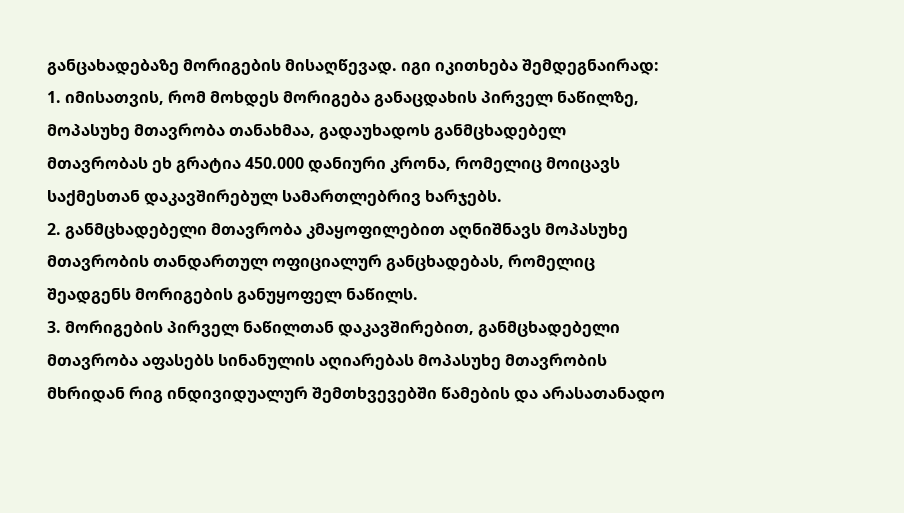განცახადებაზე მორიგების მისაღწევად. იგი იკითხება შემდეგნაირად:
1. იმისათვის, რომ მოხდეს მორიგება განაცდახის პირველ ნაწილზე, მოპასუხე მთავრობა თანახმაა, გადაუხადოს განმცხადებელ მთავრობას ეხ გრატია 450.000 დანიური კრონა, რომელიც მოიცავს საქმესთან დაკავშირებულ სამართლებრივ ხარჯებს.
2. განმცხადებელი მთავრობა კმაყოფილებით აღნიშნავს მოპასუხე მთავრობის თანდართულ ოფიციალურ განცხადებას, რომელიც შეადგენს მორიგების განუყოფელ ნაწილს.
3. მორიგების პირველ ნაწილთან დაკავშირებით, განმცხადებელი მთავრობა აფასებს სინანულის აღიარებას მოპასუხე მთავრობის მხრიდან რიგ ინდივიდუალურ შემთხვევებში წამების და არასათანადო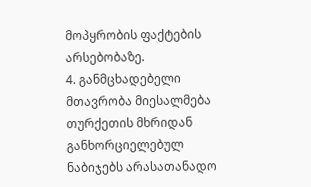მოპყრობის ფაქტების არსებობაზე.
4. განმცხადებელი მთავრობა მიესალმება თურქეთის მხრიდან განხორციელებულ ნაბიჯებს არასათანადო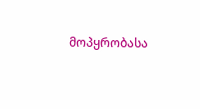მოპყრობასა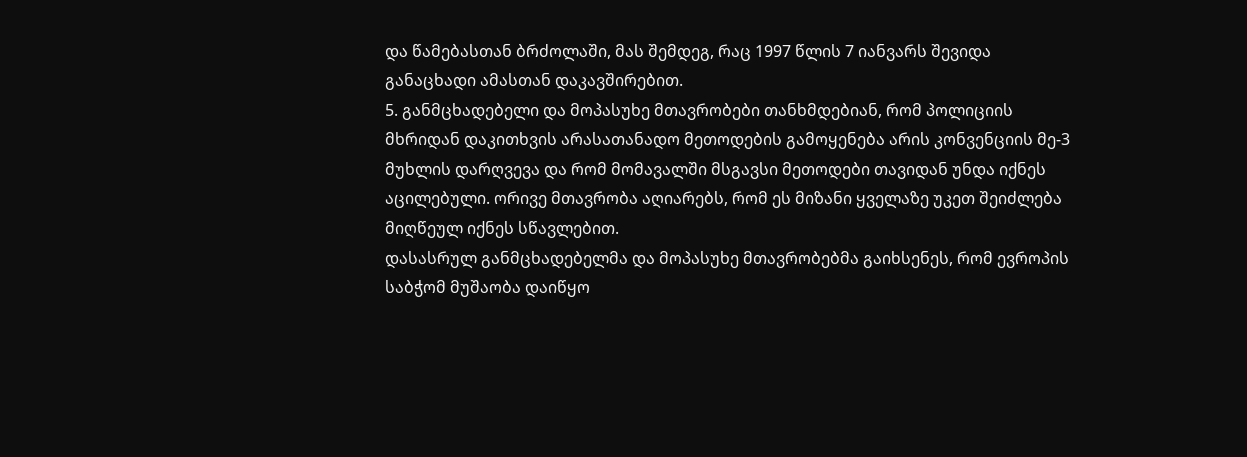და წამებასთან ბრძოლაში, მას შემდეგ, რაც 1997 წლის 7 იანვარს შევიდა განაცხადი ამასთან დაკავშირებით.
5. განმცხადებელი და მოპასუხე მთავრობები თანხმდებიან, რომ პოლიციის მხრიდან დაკითხვის არასათანადო მეთოდების გამოყენება არის კონვენციის მე-3 მუხლის დარღვევა და რომ მომავალში მსგავსი მეთოდები თავიდან უნდა იქნეს აცილებული. ორივე მთავრობა აღიარებს, რომ ეს მიზანი ყველაზე უკეთ შეიძლება მიღწეულ იქნეს სწავლებით.
დასასრულ განმცხადებელმა და მოპასუხე მთავრობებმა გაიხსენეს, რომ ევროპის საბჭომ მუშაობა დაიწყო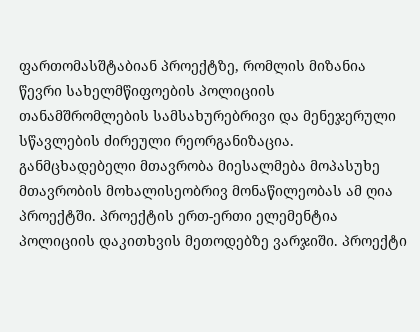ფართომასშტაბიან პროექტზე, რომლის მიზანია წევრი სახელმწიფოების პოლიციის თანამშრომლების სამსახურებრივი და მენეჯერული სწავლების ძირეული რეორგანიზაცია. განმცხადებელი მთავრობა მიესალმება მოპასუხე მთავრობის მოხალისეობრივ მონაწილეობას ამ ღია პროექტში. პროექტის ერთ-ერთი ელემენტია პოლიციის დაკითხვის მეთოდებზე ვარჯიში. პროექტი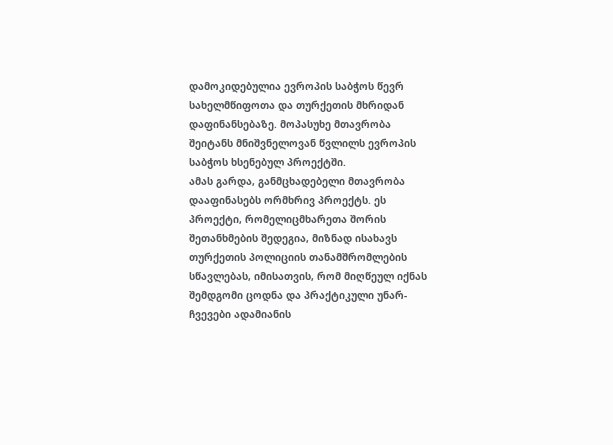დამოკიდებულია ევროპის საბჭოს წევრ სახელმწიფოთა და თურქეთის მხრიდან დაფინანსებაზე. მოპასუხე მთავრობა შეიტანს მნიშვნელოვან წვლილს ევროპის საბჭოს ხსენებულ პროექტში.
ამას გარდა, განმცხადებელი მთავრობა დააფინასებს ორმხრივ პროექტს. ეს პროექტი, რომელიცმხარეთა შორის შეთანხმების შედეგია, მიზნად ისახავს თურქეთის პოლიციის თანამშრომლების სწავლებას, იმისათვის, რომ მიღწეულ იქნას შემდგომი ცოდნა და პრაქტიკული უნარ-ჩვევები ადამიანის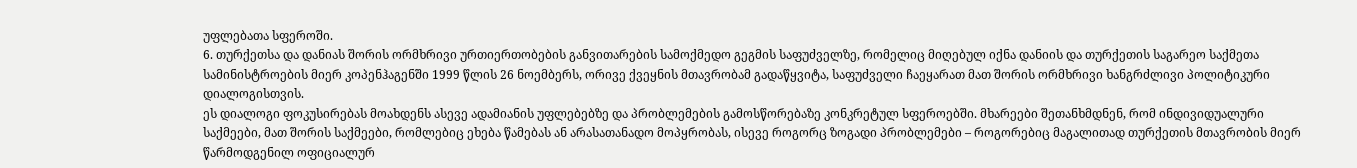უფლებათა სფეროში.
6. თურქეთსა და დანიას შორის ორმხრივი ურთიერთობების განვითარების სამოქმედო გეგმის საფუძველზე, რომელიც მიღებულ იქნა დანიის და თურქეთის საგარეო საქმეთა სამინისტროების მიერ კოპენჰაგენში 1999 წლის 26 ნოემბერს, ორივე ქვეყნის მთავრობამ გადაწყვიტა, საფუძველი ჩაეყარათ მათ შორის ორმხრივი ხანგრძლივი პოლიტიკური დიალოგისთვის.
ეს დიალოგი ფოკუსირებას მოახდენს ასევე ადამიანის უფლებებზე და პრობლემების გამოსწორებაზე კონკრეტულ სფეროებში. მხარეები შეთანხმდნენ, რომ ინდივიდუალური საქმეები, მათ შორის საქმეები, რომლებიც ეხება წამებას ან არასათანადო მოპყრობას, ისევე როგორც ზოგადი პრობლემები – როგორებიც მაგალითად თურქეთის მთავრობის მიერ წარმოდგენილ ოფიციალურ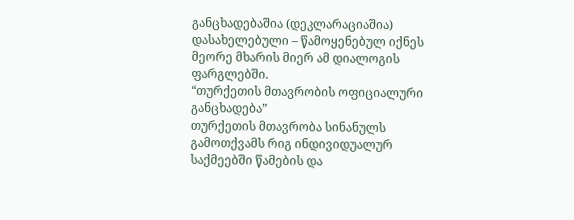განცხადებაშია (დეკლარაციაშია) დასახელებული – წამოყენებულ იქნეს მეორე მხარის მიერ ამ დიალოგის ფარგლებში.
“თურქეთის მთავრობის ოფიციალური განცხადება”
თურქეთის მთავრობა სინანულს გამოთქვამს რიგ ინდივიდუალურ საქმეებში წამების და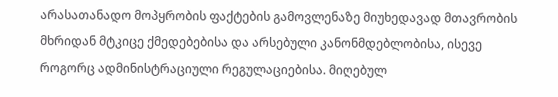არასათანადო მოპყრობის ფაქტების გამოვლენაზე მიუხედავად მთავრობის მხრიდან მტკიცე ქმედებებისა და არსებული კანონმდებლობისა, ისევე როგორც ადმინისტრაციული რეგულაციებისა. მიღებულ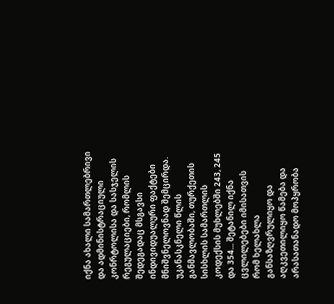იქნა ახალი სამართლებრივი და ადმინისტრაციული კონრტოლისა და სასჯელის რეგულაციები, რომლის შედეგადაც მსგავსი ინდივიდუალური ფაქტები მნიშვნელოვნად შემცირდა.
უკანასკნელი წლის განმავლობაში, თურქეთის სისხლის სამართლის კოდექსის მუხლებში 243, 245 და 354... შეტანილ იქნა ცვლილებები იმისათვის რომ ხელახლა განსაზღვრულიყო და აღკვეთილიყო წამება და არასათანადო მოპყრობა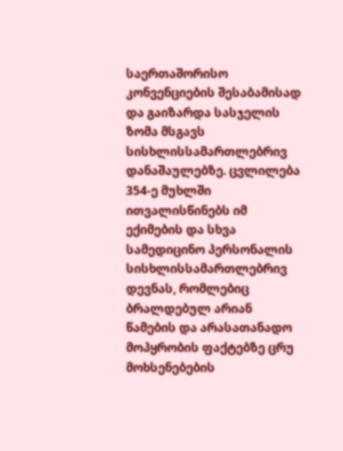საერთაშორისო კონვენციების შესაბამისად და გაიზარდა სასჯელის ზომა მსგავს სისხლისსამართლებრივ დანაშაულებზე. ცვლილება 354-ე მუხლში ითვალისწინებს იმ ექიმების და სხვა სამედიცინო პერსონალის სისხლისსამართლებრივ დევნას, რომლებიც ბრალდებულ არიან წამების და არასათანადო მოპყრობის ფაქტებზე ცრუ მოხსენებების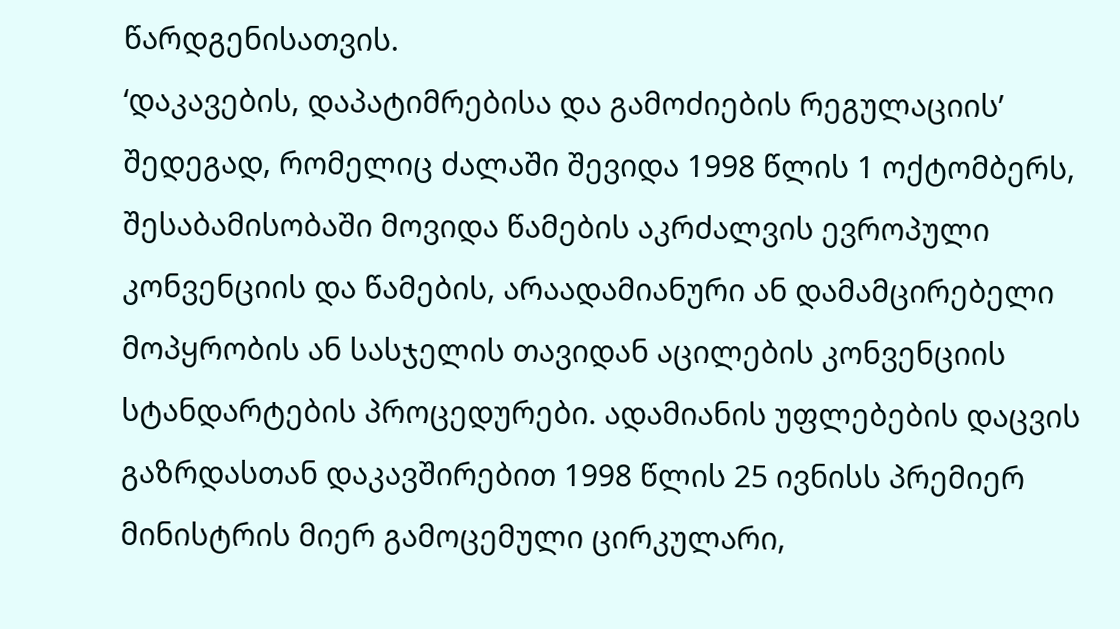წარდგენისათვის.
‘დაკავების, დაპატიმრებისა და გამოძიების რეგულაციის’ შედეგად, რომელიც ძალაში შევიდა 1998 წლის 1 ოქტომბერს, შესაბამისობაში მოვიდა წამების აკრძალვის ევროპული კონვენციის და წამების, არაადამიანური ან დამამცირებელი მოპყრობის ან სასჯელის თავიდან აცილების კონვენციის სტანდარტების პროცედურები. ადამიანის უფლებების დაცვის გაზრდასთან დაკავშირებით 1998 წლის 25 ივნისს პრემიერ მინისტრის მიერ გამოცემული ცირკულარი,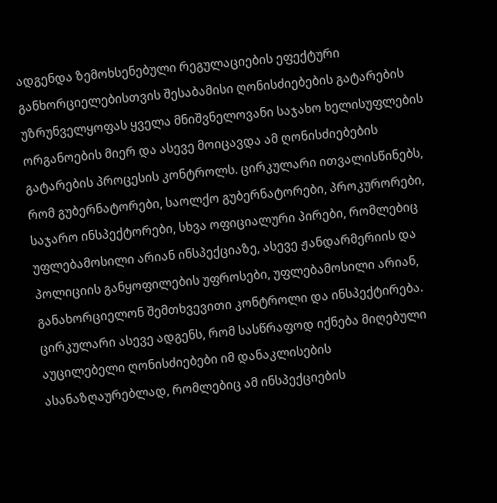ადგენდა ზემოხსენებული რეგულაციების ეფექტური განხორციელებისთვის შესაბამისი ღონისძიებების გატარების უზრუნველყოფას ყველა მნიშვნელოვანი საჯახო ხელისუფლების ორგანოების მიერ და ასევე მოიცავდა ამ ღონისძიებების გატარების პროცესის კონტროლს. ცირკულარი ითვალისწინებს, რომ გუბერნატორები, საოლქო გუბერნატორები, პროკურორები, საჯარო ინსპექტორები, სხვა ოფიციალური პირები, რომლებიც უფლებამოსილი არიან ინსპექციაზე, ასევე ჟანდარმერიის და პოლიციის განყოფილების უფროსები, უფლებამოსილი არიან, განახორციელონ შემთხვევითი კონტროლი და ინსპექტირება. ცირკულარი ასევე ადგენს, რომ სასწრაფოდ იქნება მიღებული აუცილებელი ღონისძიებები იმ დანაკლისების ასანაზღაურებლად, რომლებიც ამ ინსპექციების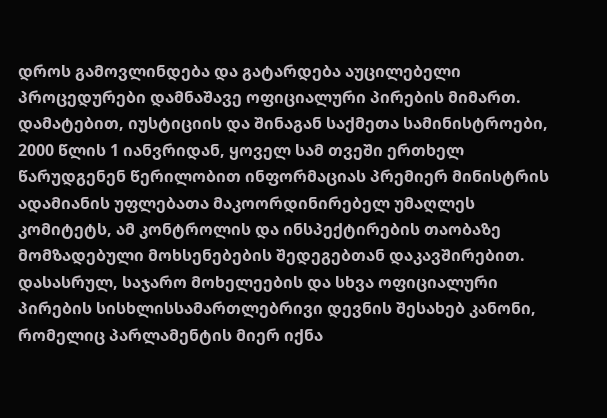დროს გამოვლინდება და გატარდება აუცილებელი პროცედურები დამნაშავე ოფიციალური პირების მიმართ. დამატებით, იუსტიციის და შინაგან საქმეთა სამინისტროები, 2000 წლის 1 იანვრიდან, ყოველ სამ თვეში ერთხელ წარუდგენენ წერილობით ინფორმაციას პრემიერ მინისტრის ადამიანის უფლებათა მაკოორდინირებელ უმაღლეს კომიტეტს, ამ კონტროლის და ინსპექტირების თაობაზე მომზადებული მოხსენებების შედეგებთან დაკავშირებით.
დასასრულ, საჯარო მოხელეების და სხვა ოფიციალური პირების სისხლისსამართლებრივი დევნის შესახებ კანონი, რომელიც პარლამენტის მიერ იქნა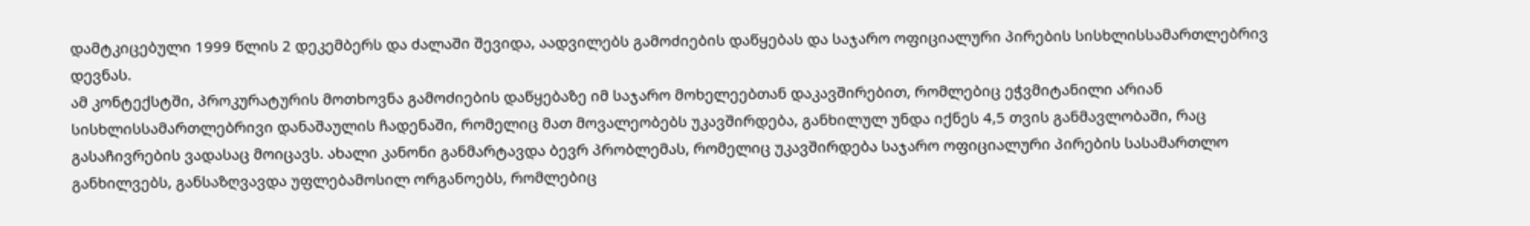დამტკიცებული 1999 წლის 2 დეკემბერს და ძალაში შევიდა, აადვილებს გამოძიების დაწყებას და საჯარო ოფიციალური პირების სისხლისსამართლებრივ დევნას.
ამ კონტექსტში, პროკურატურის მოთხოვნა გამოძიების დაწყებაზე იმ საჯარო მოხელეებთან დაკავშირებით, რომლებიც ეჭვმიტანილი არიან სისხლისსამართლებრივი დანაშაულის ჩადენაში, რომელიც მათ მოვალეობებს უკავშირდება, განხილულ უნდა იქნეს 4,5 თვის განმავლობაში, რაც გასაჩივრების ვადასაც მოიცავს. ახალი კანონი განმარტავდა ბევრ პრობლემას, რომელიც უკავშირდება საჯარო ოფიციალური პირების სასამართლო განხილვებს, განსაზღვავდა უფლებამოსილ ორგანოებს, რომლებიც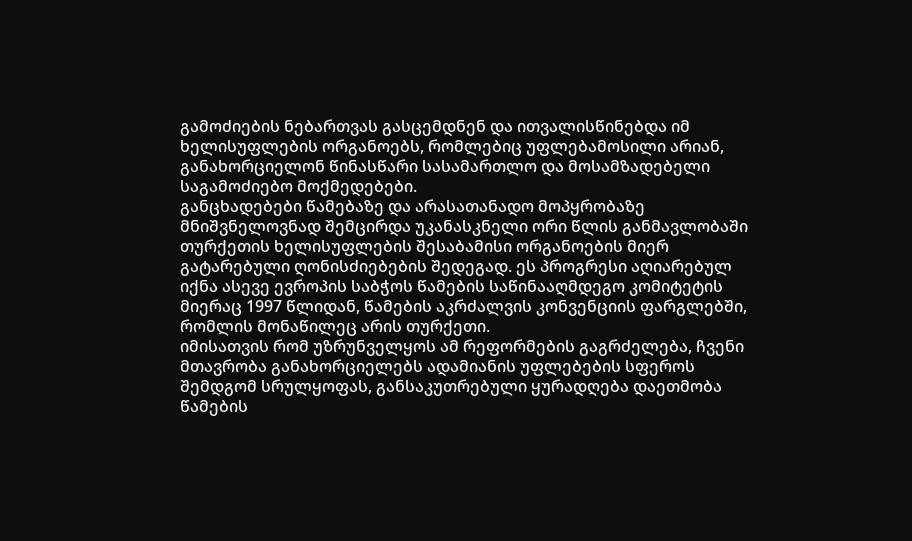გამოძიების ნებართვას გასცემდნენ და ითვალისწინებდა იმ ხელისუფლების ორგანოებს, რომლებიც უფლებამოსილი არიან, განახორციელონ წინასწარი სასამართლო და მოსამზადებელი საგამოძიებო მოქმედებები.
განცხადებები წამებაზე და არასათანადო მოპყრობაზე მნიშვნელოვნად შემცირდა უკანასკნელი ორი წლის განმავლობაში თურქეთის ხელისუფლების შესაბამისი ორგანოების მიერ გატარებული ღონისძიებების შედეგად. ეს პროგრესი აღიარებულ იქნა ასევე ევროპის საბჭოს წამების საწინააღმდეგო კომიტეტის მიერაც 1997 წლიდან, წამების აკრძალვის კონვენციის ფარგლებში, რომლის მონაწილეც არის თურქეთი.
იმისათვის რომ უზრუნველყოს ამ რეფორმების გაგრძელება, ჩვენი მთავრობა განახორციელებს ადამიანის უფლებების სფეროს შემდგომ სრულყოფას, განსაკუთრებული ყურადღება დაეთმობა წამების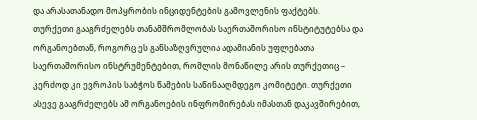და არასათანადო მოპყრობის ინციდენტების გამოვლენის ფაქტებს.
თურქეთი გააგრძელებს თანამშრომლობას საერთაშორისო ინსტიტუტებსა და ორგანოებთან, როგორც ეს განსაზღვრულია ადამიანის უფლებათა საერთაშორისო ინსტრუმენტებით, რომლის მონაწილე არის თურქეთიც – კერძოდ კი ევროპის საბჭოს წამების საწინააღმდეგო კომიტეტი. თურქეთი ასევე გააგრძელებს ამ ორგანოების ინფრომირებას იმასთან დაკავშირებით,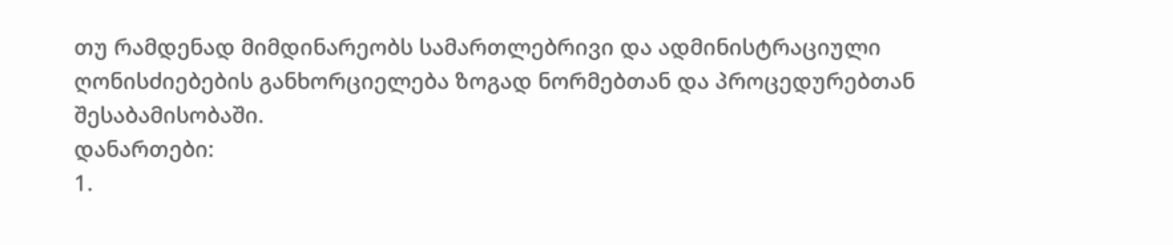თუ რამდენად მიმდინარეობს სამართლებრივი და ადმინისტრაციული ღონისძიებების განხორციელება ზოგად ნორმებთან და პროცედურებთან შესაბამისობაში.
დანართები:
1.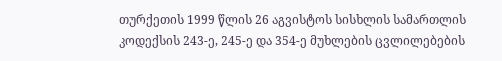თურქეთის 1999 წლის 26 აგვისტოს სისხლის სამართლის კოდექსის 243-ე, 245-ე და 354-ე მუხლების ცვლილებების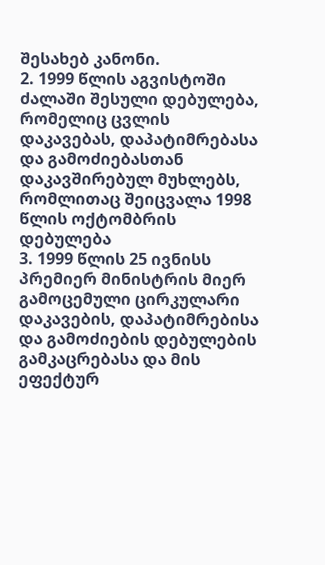შესახებ კანონი.
2. 1999 წლის აგვისტოში ძალაში შესული დებულება, რომელიც ცვლის დაკავებას, დაპატიმრებასა და გამოძიებასთან დაკავშირებულ მუხლებს, რომლითაც შეიცვალა 1998 წლის ოქტომბრის დებულება
3. 1999 წლის 25 ივნისს პრემიერ მინისტრის მიერ გამოცემული ცირკულარი დაკავების, დაპატიმრებისა და გამოძიების დებულების გამკაცრებასა და მის ეფექტურ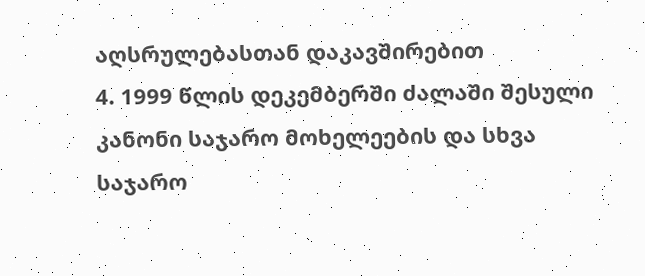აღსრულებასთან დაკავშირებით
4. 1999 წლის დეკემბერში ძალაში შესული კანონი საჯარო მოხელეების და სხვა საჯარო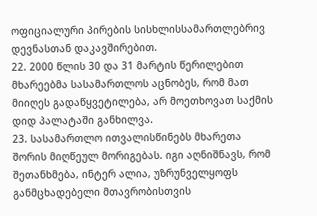ოფიციალური პირების სისხლისსამართლებრივ დევნასთან დაკავშირებით.
22. 2000 წლის 30 და 31 მარტის წერილებით მხარეებმა სასამართლოს აცნობეს, რომ მათ მიიღეს გადაწყვეტილება, არ მოეთხოვათ საქმის დიდ პალატაში განხილვა.
23. სასამართლო ითვალისწინებს მხარეთა შორის მიღწეულ მორიგებას. იგი აღნიშნავს, რომ შეთანხმება, ინტერ ალია, უზრუნველყოფს განმცხადებელი მთავრობისთვის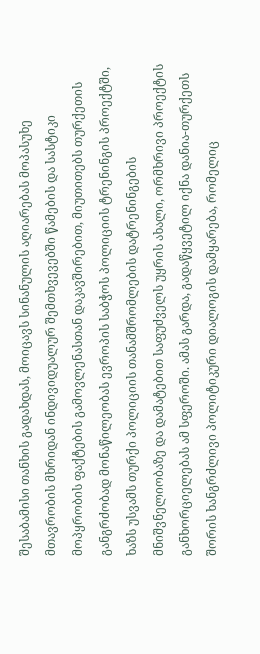შესაბამისი თანხის გადახდას, მოიცავს სინანულის აღიარებას მოპასუხე მთავრობის მხრიდან ინდივიდუალურ შემთხვევებში წამების და სასტიკი მოპყრობის ფაქტების გამოვლენასთან დაკავშირებით, მიუთითებს თურქეთის განგრძობად მონაწილეობას ევროპის საბჭოს პოლიციის ტრენინგის პროექტში, ხაზს უსვამს თურქი პოლიციის თანამშრომლების დატრენინგების მნიშვნელიობაზე და დამატებით საფუძველს უყრის ახალი, ორმხრივი პროექტის განხორციელებას ამ სფეროში. ამას გარდა, გადაწყვეტილ იქნა დანია-თურქეთს შორის ხანგრძლივი პოლიტიკური დიალოგის დამყარება, რომელიც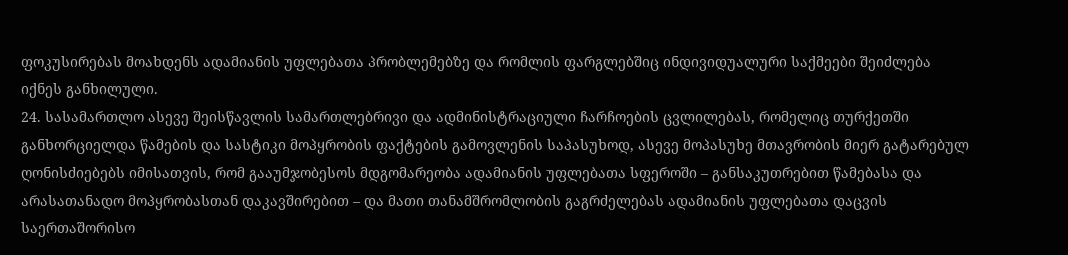ფოკუსირებას მოახდენს ადამიანის უფლებათა პრობლემებზე და რომლის ფარგლებშიც ინდივიდუალური საქმეები შეიძლება იქნეს განხილული.
24. სასამართლო ასევე შეისწავლის სამართლებრივი და ადმინისტრაციული ჩარჩოების ცვლილებას, რომელიც თურქეთში განხორციელდა წამების და სასტიკი მოპყრობის ფაქტების გამოვლენის საპასუხოდ, ასევე მოპასუხე მთავრობის მიერ გატარებულ ღონისძიებებს იმისათვის, რომ გააუმჯობესოს მდგომარეობა ადამიანის უფლებათა სფეროში – განსაკუთრებით წამებასა და არასათანადო მოპყრობასთან დაკავშირებით – და მათი თანამშრომლობის გაგრძელებას ადამიანის უფლებათა დაცვის საერთაშორისო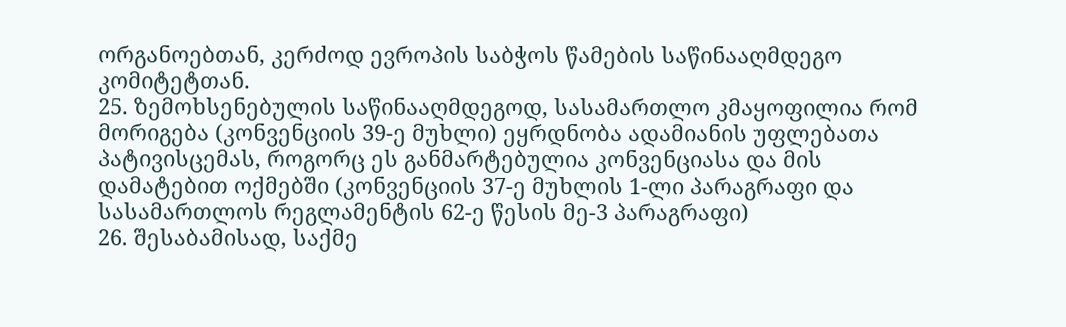ორგანოებთან, კერძოდ ევროპის საბჭოს წამების საწინააღმდეგო კომიტეტთან.
25. ზემოხსენებულის საწინააღმდეგოდ, სასამართლო კმაყოფილია რომ მორიგება (კონვენციის 39-ე მუხლი) ეყრდნობა ადამიანის უფლებათა პატივისცემას, როგორც ეს განმარტებულია კონვენციასა და მის დამატებით ოქმებში (კონვენციის 37-ე მუხლის 1-ლი პარაგრაფი და სასამართლოს რეგლამენტის 62-ე წესის მე-3 პარაგრაფი)
26. შესაბამისად, საქმე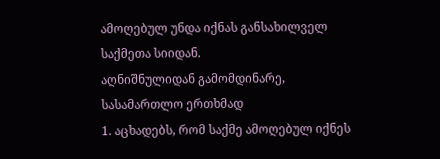ამოღებულ უნდა იქნას განსახილველ საქმეთა სიიდან.
აღნიშნულიდან გამომდინარე, სასამართლო ერთხმად
1. აცხადებს, რომ საქმე ამოღებულ იქნეს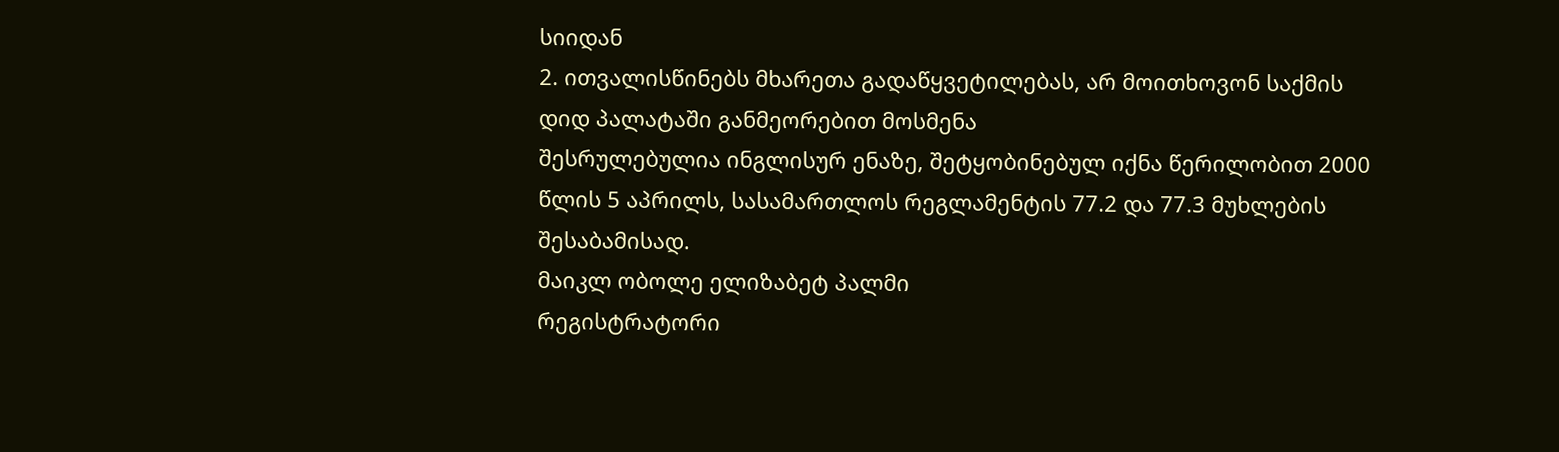სიიდან
2. ითვალისწინებს მხარეთა გადაწყვეტილებას, არ მოითხოვონ საქმის დიდ პალატაში განმეორებით მოსმენა
შესრულებულია ინგლისურ ენაზე, შეტყობინებულ იქნა წერილობით 2000 წლის 5 აპრილს, სასამართლოს რეგლამენტის 77.2 და 77.3 მუხლების შესაბამისად.
მაიკლ ობოლე ელიზაბეტ პალმი
რეგისტრატორი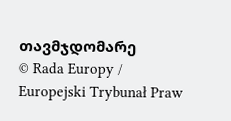თავმჯდომარე
© Rada Europy / Europejski Trybunał Praw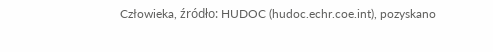Człowieka, źródło: HUDOC (hudoc.echr.coe.int), pozyskano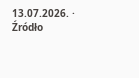13.07.2026. · Źródło